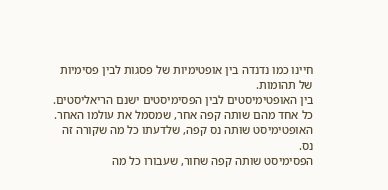חיינו כמו נדנדה בין אופטימיות של פסגות לבין פסימיות של תהומות.
בין האופטימיסטים לבין הפסימיסטים ישנם הריאליסטים.
כל אחד מהם שותה קפה אחר, שמסמל את עולמו האחר.
האופטימיסט שותה נס קפה, שלדעתו כל מה שקורה זה נס.
הפסימיסט שותה קפה שחור, שעבורו כל מה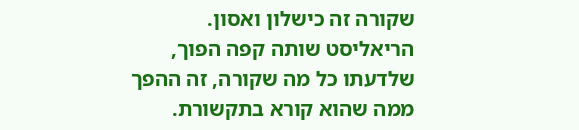שקורה זה כישלון ואסון.
הריאליסט שותה קפה הפוך, שלדעתו כל מה שקורה, זה ההפך ממה שהוא קורא בתקשורת.